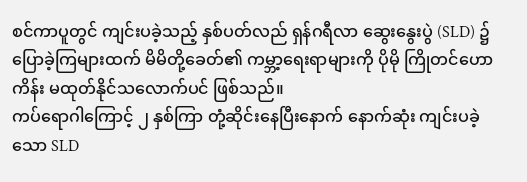စင်ကာပူတွင် ကျင်းပခဲ့သည့် နှစ်ပတ်လည် ရှန်ဂရီလာ ဆွေးနွေးပွဲ (SLD) ၌ ပြောခဲ့ကြများထက် မိမိတို့ခေတ်၏ ကမ္ဘာ့ရေးရာများကို ပိုမို ကြိုတင်ဟောကိန်း မထုတ်နိုင်သလောက်ပင် ဖြစ်သည်။
ကပ်ရောဂါကြောင့် ၂ နှစ်ကြာ တုံ့ဆိုင်းနေပြီးနောက် နောက်ဆုံး ကျင်းပခဲ့သော SLD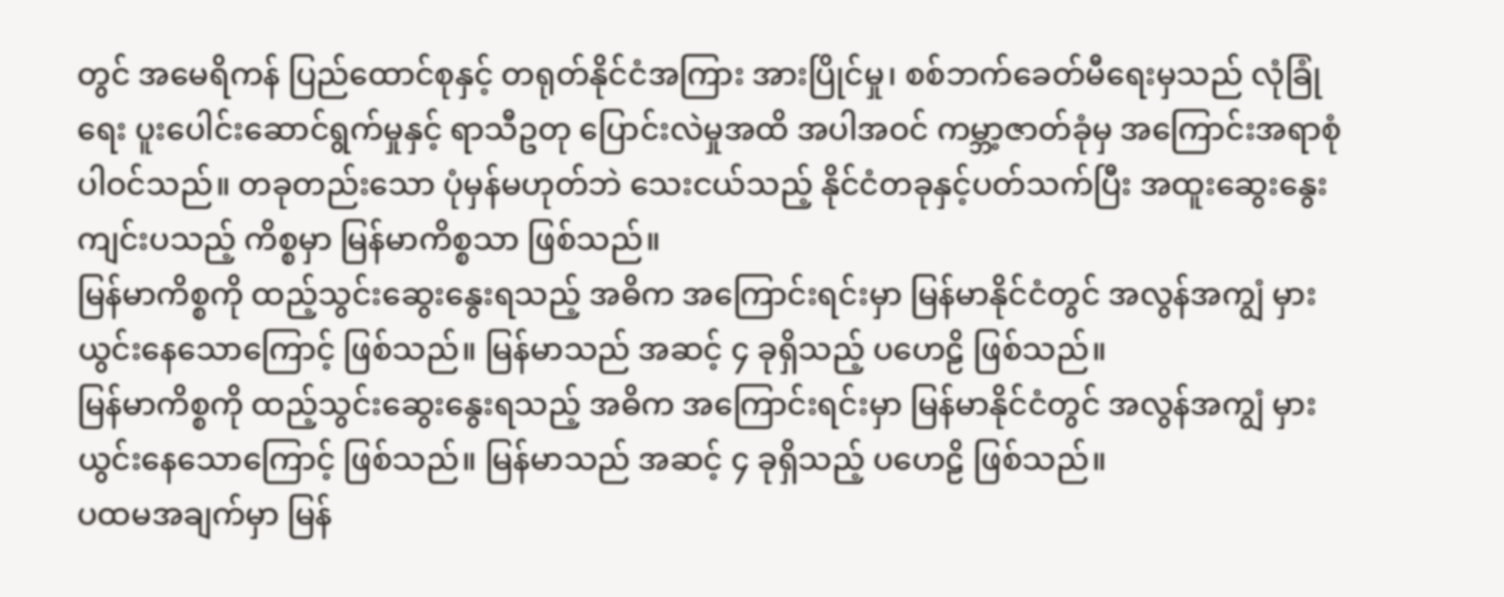တွင် အမေရိကန် ပြည်ထောင်စုနှင့် တရုတ်နိုင်ငံအကြား အားပြိုင်မှု၊ စစ်ဘက်ခေတ်မီရေးမှသည် လုံခြုံရေး ပူးပေါင်းဆောင်ရွက်မှုနှင့် ရာသီဥတု ပြောင်းလဲမှုအထိ အပါအဝင် ကမ္ဘာ့ဇာတ်ခုံမှ အကြောင်းအရာစုံ ပါဝင်သည်။ တခုတည်းသော ပုံမှန်မဟုတ်ဘဲ သေးငယ်သည့် နိုင်ငံတခုနှင့်ပတ်သက်ပြီး အထူးဆွေးနွေးကျင်းပသည့် ကိစ္စမှာ မြန်မာကိစ္စသာ ဖြစ်သည်။
မြန်မာကိစ္စကို ထည့်သွင်းဆွေးနွေးရသည့် အဓိက အကြောင်းရင်းမှာ မြန်မာနိုင်ငံတွင် အလွန်အကျွံ မှားယွင်းနေသောကြောင့် ဖြစ်သည်။ မြန်မာသည် အဆင့် ၄ ခုရှိသည့် ပဟေဠိ ဖြစ်သည်။
မြန်မာကိစ္စကို ထည့်သွင်းဆွေးနွေးရသည့် အဓိက အကြောင်းရင်းမှာ မြန်မာနိုင်ငံတွင် အလွန်အကျွံ မှားယွင်းနေသောကြောင့် ဖြစ်သည်။ မြန်မာသည် အဆင့် ၄ ခုရှိသည့် ပဟေဠိ ဖြစ်သည်။
ပထမအချက်မှာ မြန်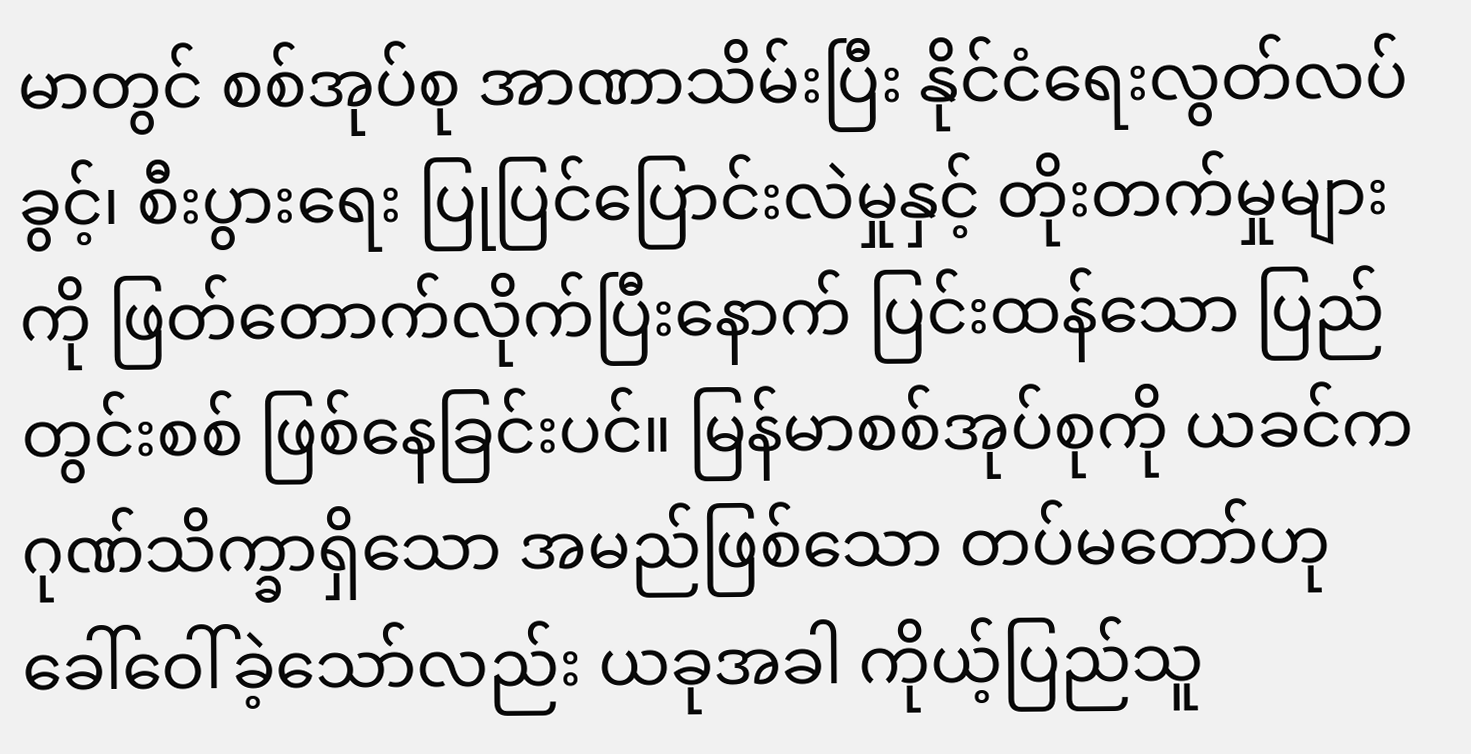မာတွင် စစ်အုပ်စု အာဏာသိမ်းပြီး နိုင်ငံရေးလွတ်လပ်ခွင့်၊ စီးပွားရေး ပြုပြင်ပြောင်းလဲမှုနှင့် တိုးတက်မှုများကို ဖြတ်တောက်လိုက်ပြီးနောက် ပြင်းထန်သော ပြည်တွင်းစစ် ဖြစ်နေခြင်းပင်။ မြန်မာစစ်အုပ်စုကို ယခင်က ဂုဏ်သိက္ခာရှိသော အမည်ဖြစ်သော တပ်မတော်ဟု ခေါ်ဝေါ်ခဲ့သော်လည်း ယခုအခါ ကိုယ့်ပြည်သူ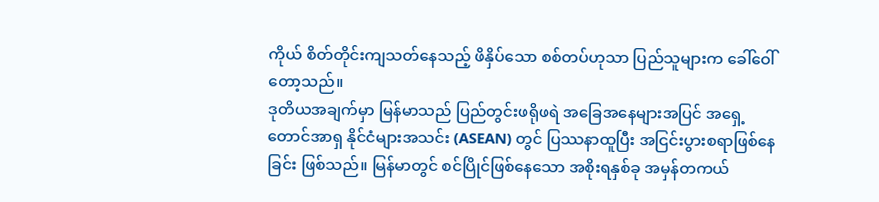ကိုယ် စိတ်တိုင်းကျသတ်နေသည့် ဖိနှိပ်သော စစ်တပ်ဟုသာ ပြည်သူများက ခေါ်ဝေါ်တော့သည်။
ဒုတိယအချက်မှာ မြန်မာသည် ပြည်တွင်းဖရိုဖရဲ အခြေအနေများအပြင် အရှေ့တောင်အာရှ နိုင်ငံများအသင်း (ASEAN) တွင် ပြဿနာထူပြီး အငြင်းပွားစရာဖြစ်နေခြင်း ဖြစ်သည်။ မြန်မာတွင် စင်ပြိုင်ဖြစ်နေသော အစိုးရနှစ်ခု အမှန်တကယ်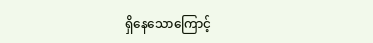ရှိနေသောကြောင့်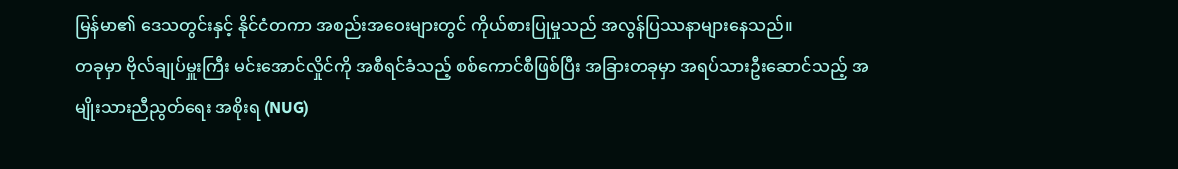မြန်မာ၏ ဒေသတွင်းနှင့် နိုင်ငံတကာ အစည်းအဝေးများတွင် ကိုယ်စားပြုမှုသည် အလွန်ပြဿနာများနေသည်။
တခုမှာ ဗိုလ်ချုပ်မှူးကြီး မင်းအောင်လှိုင်ကို အစီရင်ခံသည့် စစ်ကောင်စီဖြစ်ပြီး အခြားတခုမှာ အရပ်သားဦးဆောင်သည့် အမျိုးသားညီညွတ်ရေး အစိုးရ (NUG)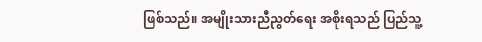ဖြစ်သည်။ အမျိုးသားညီညွတ်ရေး အစိုးရသည် ပြည်သူ့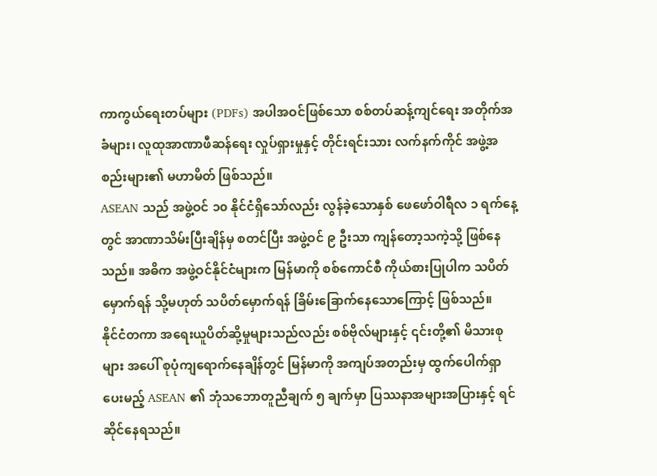ကာကွယ်ရေးတပ်များ (PDFs) အပါအဝင်ဖြစ်သော စစ်တပ်ဆန့်ကျင်ရေး အတိုက်အခံများ၊ လူထုအာဏာဖီဆန်ရေး လှုပ်ရှားမှုနှင့် တိုင်းရင်းသား လက်နက်ကိုင် အဖွဲ့အစည်းများ၏ မဟာမိတ် ဖြစ်သည်။
ASEAN သည် အဖွဲ့ဝင် ၁၀ နိုင်ငံရှိသော်လည်း လွန်ခဲ့သောနှစ် ဖေဖော်ဝါရီလ ၁ ရက်နေ့တွင် အာဏာသိမ်းပြီးချိန်မှ စတင်ပြီး အဖွဲ့ဝင် ၉ ဦးသာ ကျန်တော့သကဲ့သို့ ဖြစ်နေသည်။ အဓိက အဖွဲ့ဝင်နိုင်ငံများက မြန်မာကို စစ်ကောင်စီ ကိုယ်စားပြုပါက သပိတ်မှောက်ရန် သို့မဟုတ် သပိတ်မှောက်ရန် ခြိမ်းခြောက်နေသောကြောင့် ဖြစ်သည်။
နိုင်ငံတကာ အရေးယူပိတ်ဆို့မှုများသည်လည်း စစ်ဗိုလ်များနှင့် ၎င်းတို့၏ မိသားစုများ အပေါ် စုပုံကျရောက်နေချိန်တွင် မြန်မာကို အကျပ်အတည်းမှ ထွက်ပေါက်ရှာပေးမည့် ASEAN ၏ ဘုံသဘောတူညီချက် ၅ ချက်မှာ ပြဿနာအများအပြားနှင့် ရင်ဆိုင်နေရသည်။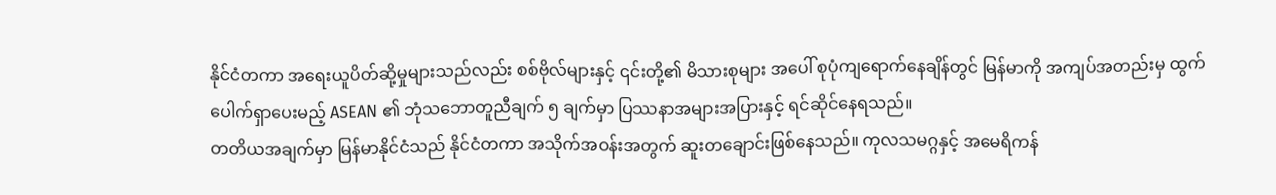နိုင်ငံတကာ အရေးယူပိတ်ဆို့မှုများသည်လည်း စစ်ဗိုလ်များနှင့် ၎င်းတို့၏ မိသားစုများ အပေါ် စုပုံကျရောက်နေချိန်တွင် မြန်မာကို အကျပ်အတည်းမှ ထွက်ပေါက်ရှာပေးမည့် ASEAN ၏ ဘုံသဘောတူညီချက် ၅ ချက်မှာ ပြဿနာအများအပြားနှင့် ရင်ဆိုင်နေရသည်။
တတိယအချက်မှာ မြန်မာနိုင်ငံသည် နိုင်ငံတကာ အသိုက်အဝန်းအတွက် ဆူးတချောင်းဖြစ်နေသည်။ ကုလသမဂ္ဂနှင့် အမေရိကန်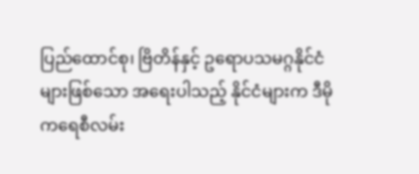ပြည်ထောင်စု၊ ဗြိတိန်နှင့် ဥရောပသမဂ္ဂနိုင်ငံများဖြစ်သော အရေးပါသည့် နိုင်ငံများက ဒီမိုကရေစီလမ်း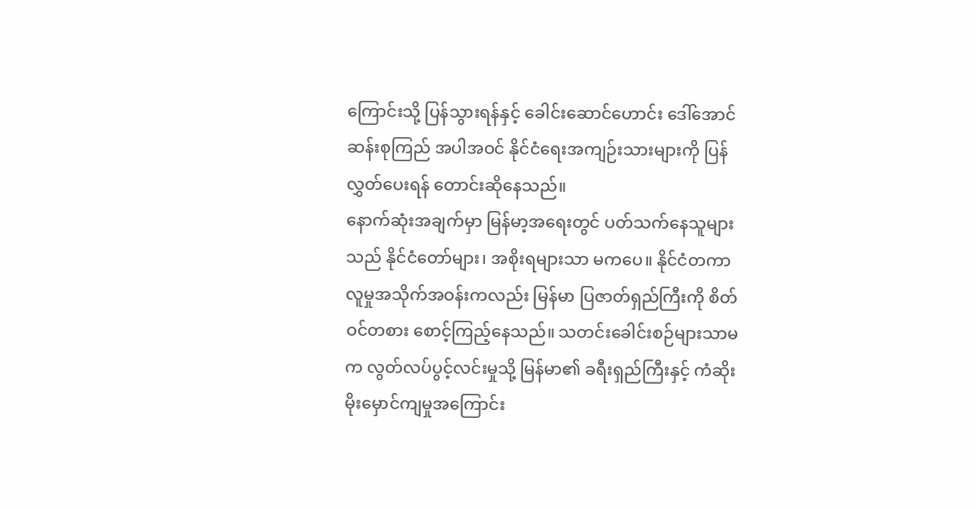ကြောင်းသို့ ပြန်သွားရန်နှင့် ခေါင်းဆောင်ဟောင်း ဒေါ်အောင်ဆန်းစုကြည် အပါအဝင် နိုင်ငံရေးအကျဉ်းသားများကို ပြန်လွှတ်ပေးရန် တောင်းဆိုနေသည်။
နောက်ဆုံးအချက်မှာ မြန်မာ့အရေးတွင် ပတ်သက်နေသူများသည် နိုင်ငံတော်များ၊ အစိုးရများသာ မကပေ။ နိုင်ငံတကာ လူမှုအသိုက်အဝန်းကလည်း မြန်မာ ပြဇာတ်ရှည်ကြီးကို စိတ်ဝင်တစား စောင့်ကြည့်နေသည်။ သတင်းခေါင်းစဉ်များသာမက လွတ်လပ်ပွင့်လင်းမှုသို့ မြန်မာ၏ ခရီးရှည်ကြီးနှင့် ကံဆိုးမိုးမှောင်ကျမှုအကြောင်း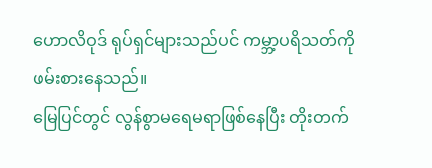ဟောလိဝုဒ် ရုပ်ရှင်များသည်ပင် ကမ္ဘာ့ပရိသတ်ကို ဖမ်းစားနေသည်။
မြေပြင်တွင် လွန်စွာမရေမရာဖြစ်နေပြီး တိုးတက်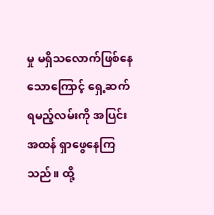မှု မရှိသလောက်ဖြစ်နေသောကြောင့် ရှေ့ဆက်ရမည့်လမ်းကို အပြင်းအထန် ရှာဖွေနေကြသည်။ ထို့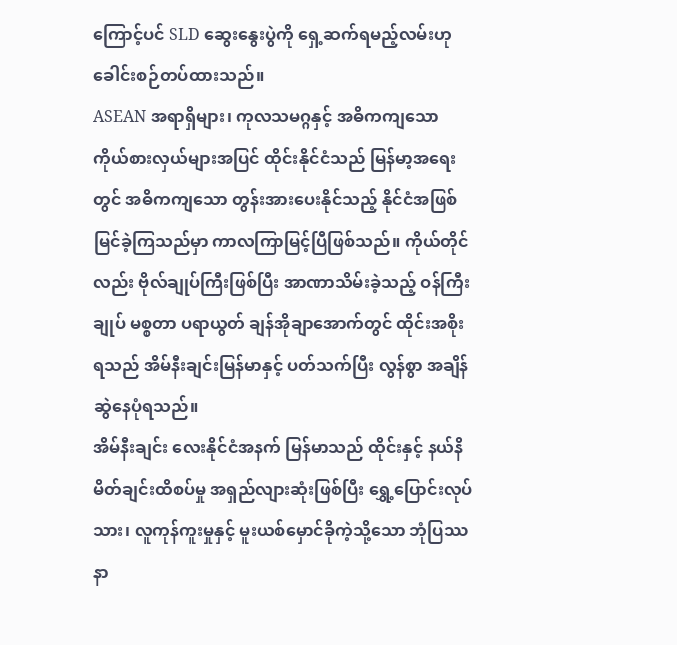ကြောင့်ပင် SLD ဆွေးနွေးပွဲကို ရှေ့ဆက်ရမည့်လမ်းဟု ခေါင်းစဉ်တပ်ထားသည်။
ASEAN အရာရှိများ၊ ကုလသမဂ္ဂနှင့် အဓိကကျသော ကိုယ်စားလှယ်များအပြင် ထိုင်းနိုင်ငံသည် မြန်မာ့အရေးတွင် အဓိကကျသော တွန်းအားပေးနိုင်သည့် နိုင်ငံအဖြစ် မြင်ခဲ့ကြသည်မှာ ကာလကြာမြင့်ပြီဖြစ်သည်။ ကိုယ်တိုင်လည်း ဗိုလ်ချုပ်ကြီးဖြစ်ပြီး အာဏာသိမ်းခဲ့သည့် ဝန်ကြီးချုပ် မစ္စတာ ပရာယွတ် ချန်အိုချာအောက်တွင် ထိုင်းအစိုးရသည် အိမ်နီးချင်းမြန်မာနှင့် ပတ်သက်ပြီး လွန်စွာ အချိန်ဆွဲနေပုံရသည်။
အိမ်နီးချင်း လေးနိုင်ငံအနက် မြန်မာသည် ထိုင်းနှင့် နယ်နိမိတ်ချင်းထိစပ်မှု အရှည်လျားဆုံးဖြစ်ပြီး ရွှေ့ပြောင်းလုပ်သား၊ လူကုန်ကူးမှုနှင့် မူးယစ်မှောင်ခိုကဲ့သို့သော ဘုံပြဿနာ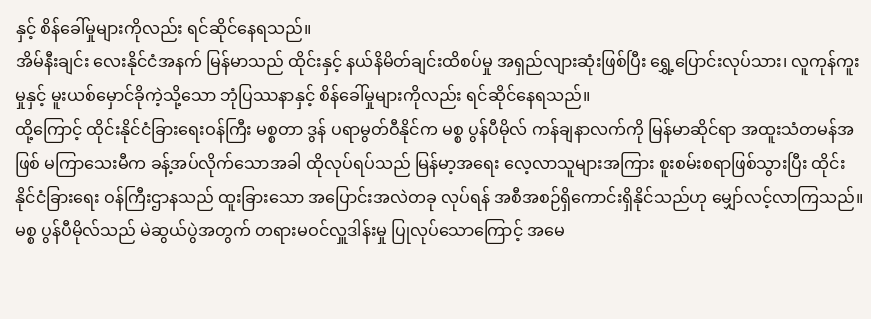နှင့် စိန်ခေါ်မှုများကိုလည်း ရင်ဆိုင်နေရသည်။
အိမ်နီးချင်း လေးနိုင်ငံအနက် မြန်မာသည် ထိုင်းနှင့် နယ်နိမိတ်ချင်းထိစပ်မှု အရှည်လျားဆုံးဖြစ်ပြီး ရွှေ့ပြောင်းလုပ်သား၊ လူကုန်ကူးမှုနှင့် မူးယစ်မှောင်ခိုကဲ့သို့သော ဘုံပြဿနာနှင့် စိန်ခေါ်မှုများကိုလည်း ရင်ဆိုင်နေရသည်။
ထို့ကြောင့် ထိုင်းနိုင်ငံခြားရေးဝန်ကြီး မစ္စတာ ဒွန် ပရာမွတ်ဝီနိုင်က မစ္စ ပွန်ပီမိုလ် ကန်ချနာလက်ကို မြန်မာဆိုင်ရာ အထူးသံတမန်အဖြစ် မကြာသေးမီက ခန့်အပ်လိုက်သောအခါ ထိုလုပ်ရပ်သည် မြန်မာ့အရေး လေ့လာသူများအကြား စူးစမ်းစရာဖြစ်သွားပြီး ထိုင်းနိုင်ငံခြားရေး ဝန်ကြီးဌာနသည် ထူးခြားသော အပြောင်းအလဲတခု လုပ်ရန် အစီအစဉ်ရှိကောင်းရှိနိုင်သည်ဟု မျှော်လင့်လာကြသည်။
မစ္စ ပွန်ပီမိုလ်သည် မဲဆွယ်ပွဲအတွက် တရားမဝင်လှူဒါန်းမှု ပြုလုပ်သောကြောင့် အမေ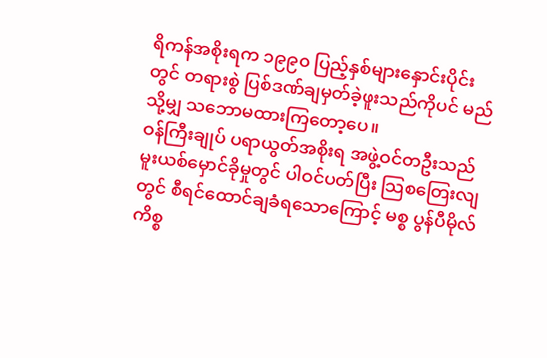ရိကန်အစိုးရက ၁၉၉၀ ပြည့်နှစ်များနှောင်းပိုင်းတွင် တရားစွဲ ပြစ်ဒဏ်ချမှတ်ခဲ့ဖူးသည်ကိုပင် မည်သို့မျှ သဘောမထားကြတော့ပေ။
ဝန်ကြီးချုပ် ပရာယွတ်အစိုးရ အဖွဲ့ဝင်တဦးသည် မူးယစ်မှောင်ခိုမှုတွင် ပါဝင်ပတ်ပြီး သြစတြေးလျတွင် စီရင်ထောင်ချခံရသောကြောင့် မစ္စ ပွန်ပီမိုလ်ကိစ္စ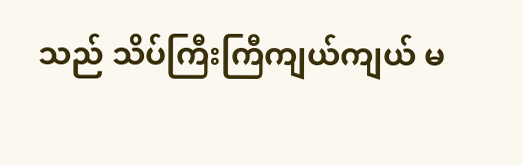သည် သိပ်ကြီးကြီကျယ်ကျယ် မ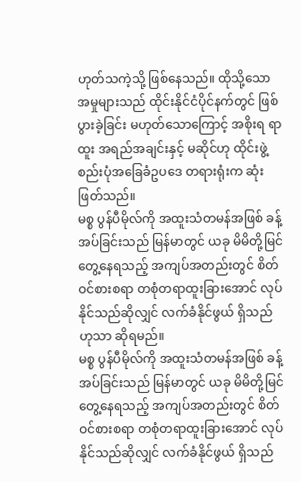ဟုတ်သကဲ့သို့ ဖြစ်နေသည်။ ထိုသို့သောအမှုများသည် ထိုင်းနိုင်ငံပိုင်နက်တွင် ဖြစ်ပွားခဲ့ခြင်း မဟုတ်သောကြောင့် အစိုးရ ရာထူး အရည်အချင်းနှင့် မဆိုင်ဟု ထိုင်းဖွဲ့စည်းပုံအခြေခံဥပဒေ တရားရုံးက ဆုံးဖြတ်သည်။
မစ္စ ပွန်ပီမိုလ်ကို အထူးသံတမန်အဖြစ် ခန့်အပ်ခြင်းသည် မြန်မာတွင် ယခု မိမိတို့မြင်တွေ့နေရသည့် အကျပ်အတည်းတွင် စိတ်ဝင်စားစရာ တစုံတရာထူးခြားအောင် လုပ်နိုင်သည်ဆိုလျှင် လက်ခံနိုင်ဖွယ် ရှိသည်ဟုသာ ဆိုရမည်။
မစ္စ ပွန်ပီမိုလ်ကို အထူးသံတမန်အဖြစ် ခန့်အပ်ခြင်းသည် မြန်မာတွင် ယခု မိမိတို့မြင်တွေ့နေရသည့် အကျပ်အတည်းတွင် စိတ်ဝင်စားစရာ တစုံတရာထူးခြားအောင် လုပ်နိုင်သည်ဆိုလျှင် လက်ခံနိုင်ဖွယ် ရှိသည်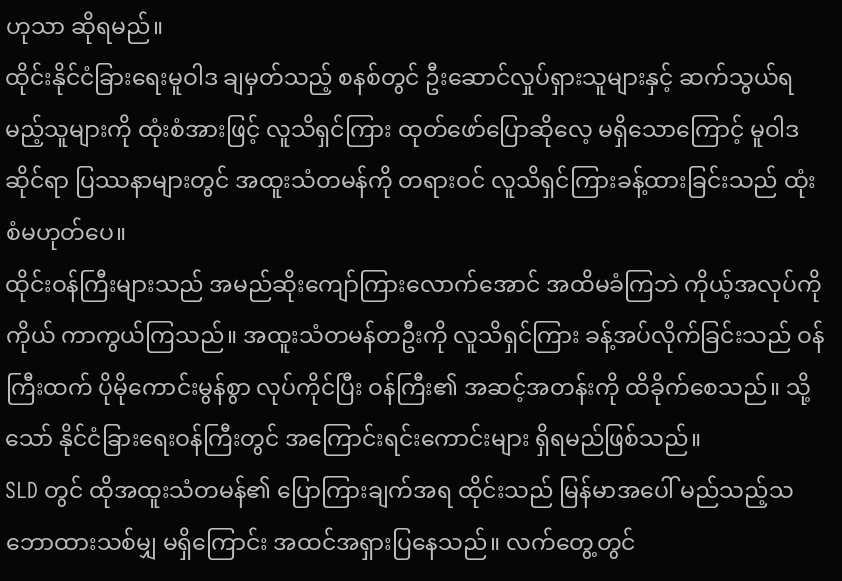ဟုသာ ဆိုရမည်။
ထိုင်းနိုင်ငံခြားရေးမူဝါဒ ချမှတ်သည့် စနစ်တွင် ဦးဆောင်လှုပ်ရှားသူများနှင့် ဆက်သွယ်ရမည့်သူများကို ထုံးစံအားဖြင့် လူသိရှင်ကြား ထုတ်ဖော်ပြောဆိုလေ့ မရှိသောကြောင့် မူဝါဒဆိုင်ရာ ပြဿနာများတွင် အထူးသံတမန်ကို တရားဝင် လူသိရှင်ကြားခန့်ထားခြင်းသည် ထုံးစံမဟုတ်ပေ။
ထိုင်းဝန်ကြီးများသည် အမည်ဆိုးကျော်ကြားလောက်အောင် အထိမခံကြဘဲ ကိုယ့်အလုပ်ကိုကိုယ် ကာကွယ်ကြသည်။ အထူးသံတမန်တဦးကို လူသိရှင်ကြား ခန့်အပ်လိုက်ခြင်းသည် ဝန်ကြီးထက် ပိုမိုကောင်းမွန်စွာ လုပ်ကိုင်ပြီး ဝန်ကြီး၏ အဆင့်အတန်းကို ထိခိုက်စေသည်။ သို့သော် နိုင်ငံခြားရေးဝန်ကြီးတွင် အကြောင်းရင်းကောင်းများ ရှိရမည်ဖြစ်သည်။
SLD တွင် ထိုအထူးသံတမန်၏ ပြောကြားချက်အရ ထိုင်းသည် မြန်မာအပေါ် မည်သည့်သဘောထားသစ်မျှ မရှိကြောင်း အထင်အရှားပြနေသည်။ လက်တွေ့တွင်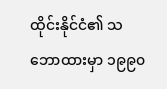ထိုင်းနိုင်ငံ၏ သဘောထားမှာ ၁၉၉၀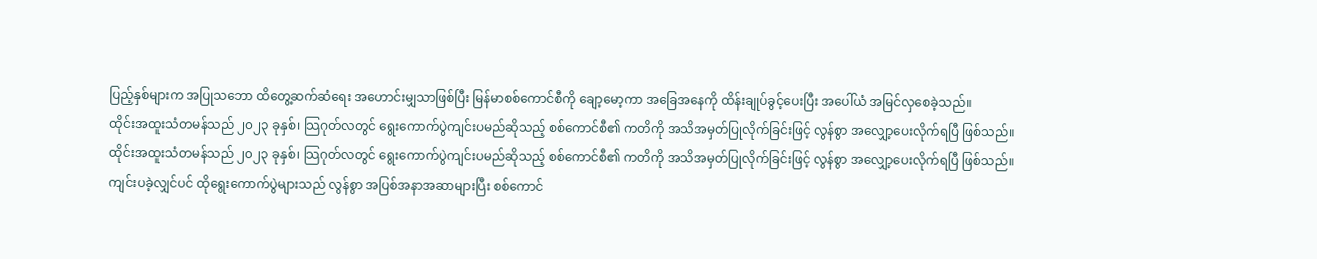ပြည့်နှစ်များက အပြုသဘော ထိတွေ့ဆက်ဆံရေး အဟောင်းမျှသာဖြစ်ပြီး မြန်မာစစ်ကောင်စီကို ချော့မော့ကာ အခြေအနေကို ထိန်းချုပ်ခွင့်ပေးပြီး အပေါ်ယံ အမြင်လှစေခဲ့သည်။
ထိုင်းအထူးသံတမန်သည် ၂၀၂၃ ခုနှစ်၊ သြဂုတ်လတွင် ရွေးကောက်ပွဲကျင်းပမည်ဆိုသည့် စစ်ကောင်စီ၏ ကတိကို အသိအမှတ်ပြုလိုက်ခြင်းဖြင့် လွန်စွာ အလျှော့ပေးလိုက်ရပြီ ဖြစ်သည်။
ထိုင်းအထူးသံတမန်သည် ၂၀၂၃ ခုနှစ်၊ သြဂုတ်လတွင် ရွေးကောက်ပွဲကျင်းပမည်ဆိုသည့် စစ်ကောင်စီ၏ ကတိကို အသိအမှတ်ပြုလိုက်ခြင်းဖြင့် လွန်စွာ အလျှော့ပေးလိုက်ရပြီ ဖြစ်သည်။ ကျင်းပခဲ့လျှင်ပင် ထိုရွေးကောက်ပွဲများသည် လွန်စွာ အပြစ်အနာအဆာများပြီး စစ်ကောင်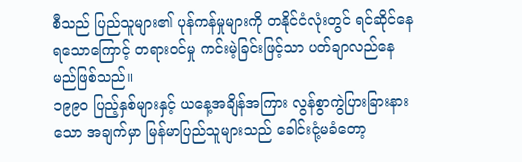စီသည် ပြည်သူများ၏ ပုန်ကန်မှုများကို တနိုင်ငံလုံးတွင် ရင်ဆိုင်နေရသောကြောင့် တရားဝင်မှု ကင်းမဲ့ခြင်းဖြင့်သာ ပတ်ချာလည်နေမည်ဖြစ်သည်။
၁၉၉၀ ပြည့်နှစ်များနှင့် ယနေ့အချိန်အကြား လွန်စွာကွဲပြားခြားနားသော အချက်မှာ မြန်မာပြည်သူများသည် ခေါင်းငုံ့မခံတော့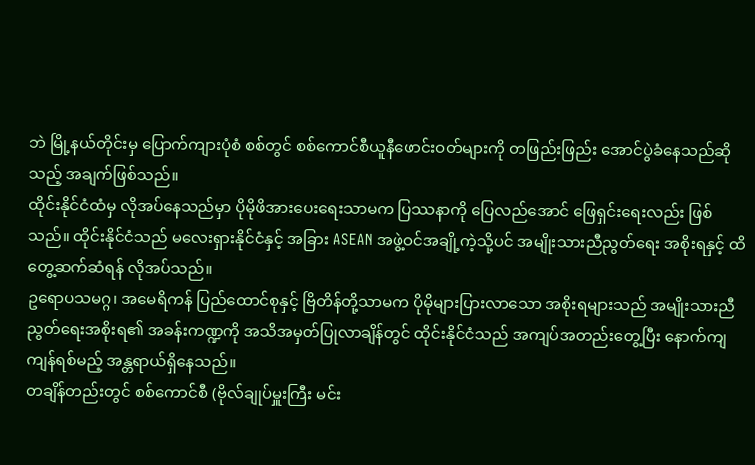ဘဲ မြို့နယ်တိုင်းမှ ပြောက်ကျားပုံစံ စစ်တွင် စစ်ကောင်စီယူနီဖောင်းဝတ်များကို တဖြည်းဖြည်း အောင်ပွဲခံနေသည်ဆိုသည့် အချက်ဖြစ်သည်။
ထိုင်းနိုင်ငံထံမှ လိုအပ်နေသည်မှာ ပိုမိုဖိအားပေးရေးသာမက ပြဿနာကို ပြေလည်အောင် ဖြေရှင်းရေးလည်း ဖြစ်သည်။ ထိုင်းနိုင်ငံသည် မလေးရှားနိုင်ငံနှင့် အခြား ASEAN အဖွဲ့ဝင်အချို့ကဲ့သို့ပင် အမျိုးသားညီညွတ်ရေး အစိုးရနှင့် ထိတွေ့ဆက်ဆံရန် လိုအပ်သည်။
ဥရောပသမဂ္ဂ၊ အမေရိကန် ပြည်ထောင်စုနှင့် ဗြိတိန်တို့သာမက ပိုမိုများပြားလာသော အစိုးရများသည် အမျိုးသားညီညွတ်ရေးအစိုးရ၏ အခန်းကဏ္ဍကို အသိအမှတ်ပြုလာချိန်တွင် ထိုင်းနိုင်ငံသည် အကျပ်အတည်းတွေ့ပြီး နောက်ကျကျန်ရစ်မည့် အန္တရာယ်ရှိနေသည်။
တချိန်တည်းတွင် စစ်ကောင်စီ (ဗိုလ်ချုပ်မှူးကြီး မင်း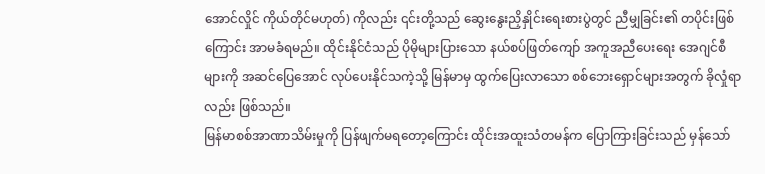အောင်လှိုင် ကိုယ်တိုင်မဟုတ်) ကိုလည်း ၎င်းတို့သည် ဆွေးနွေးညှိနှိုင်းရေးစားပွဲတွင် ညီမျှခြင်း၏ တပိုင်းဖြစ်ကြောင်း အာမခံရမည်။ ထိုင်းနိုင်ငံသည် ပိုမိုများပြားသော နယ်စပ်ဖြတ်ကျော် အကူအညီပေးရေး အေဂျင်စီများကို အဆင်ပြေအောင် လုပ်ပေးနိုင်သကဲ့သို့ မြန်မာမှ ထွက်ပြေးလာသော စစ်ဘေးရှောင်များအတွက် ခိုလှုံရာလည်း ဖြစ်သည်။
မြန်မာစစ်အာဏာသိမ်းမှုကို ပြန်ဖျက်မရတော့ကြောင်း ထိုင်းအထူးသံတမန်က ပြောကြားခြင်းသည် မှန်သော်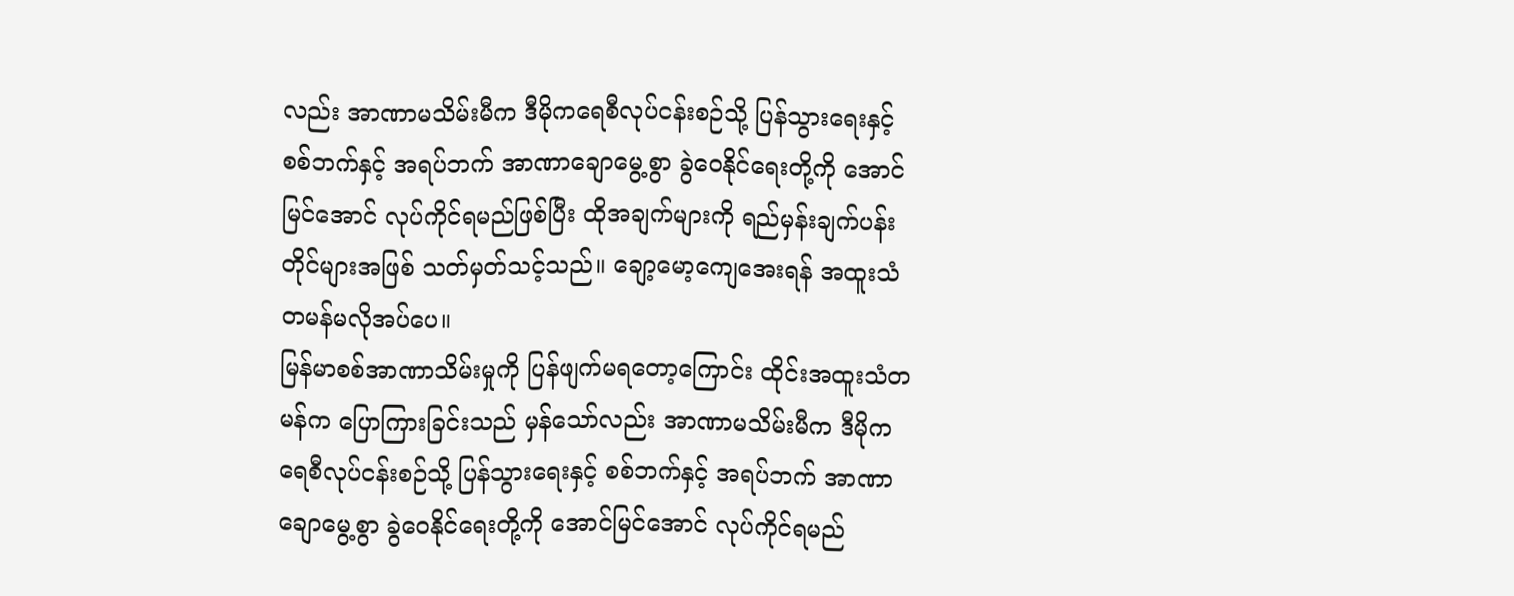လည်း အာဏာမသိမ်းမီက ဒီမိုကရေစီလုပ်ငန်းစဉ်သို့ ပြန်သွားရေးနှင့် စစ်ဘက်နှင့် အရပ်ဘက် အာဏာချောမွေ့စွာ ခွဲဝေနိုင်ရေးတို့ကို အောင်မြင်အောင် လုပ်ကိုင်ရမည်ဖြစ်ပြီး ထိုအချက်များကို ရည်မှန်းချက်ပန်းတိုင်များအဖြစ် သတ်မှတ်သင့်သည်။ ချော့မော့ကျေအေးရန် အထူးသံတမန်မလိုအပ်ပေ။
မြန်မာစစ်အာဏာသိမ်းမှုကို ပြန်ဖျက်မရတော့ကြောင်း ထိုင်းအထူးသံတမန်က ပြောကြားခြင်းသည် မှန်သော်လည်း အာဏာမသိမ်းမီက ဒီမိုကရေစီလုပ်ငန်းစဉ်သို့ ပြန်သွားရေးနှင့် စစ်ဘက်နှင့် အရပ်ဘက် အာဏာချောမွေ့စွာ ခွဲဝေနိုင်ရေးတို့ကို အောင်မြင်အောင် လုပ်ကိုင်ရမည်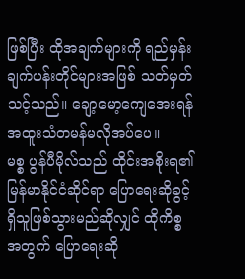ဖြစ်ပြီး ထိုအချက်များကို ရည်မှန်းချက်ပန်းတိုင်များအဖြစ် သတ်မှတ်သင့်သည်။ ချော့မော့ကျေအေးရန် အထူးသံတမန်မလိုအပ်ပေ။
မစ္စ ပွန်ပီမိုလ်သည် ထိုင်းအစိုးရ၏ မြန်မာနိုင်ငံဆိုင်ရာ ပြောရေးဆိုခွင့်ရှိသူဖြစ်သွားမည်ဆိုလျှင် ထိုကိစ္စအတွက် ပြောရေးဆို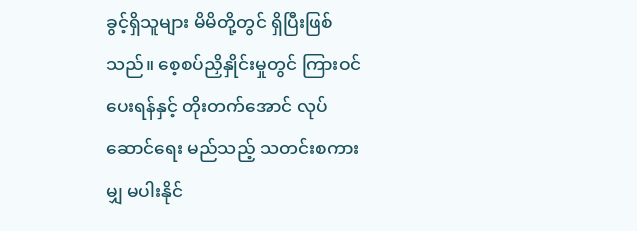ခွင့်ရှိသူများ မိမိတို့တွင် ရှိပြီးဖြစ်သည်။ စေ့စပ်ညှိနှိုင်းမှုတွင် ကြားဝင်ပေးရန်နှင့် တိုးတက်အောင် လုပ်ဆောင်ရေး မည်သည့် သတင်းစကားမျှ မပါးနိုင်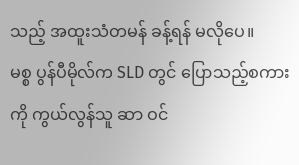သည့် အထူးသံတမန် ခန့်ရန် မလိုပေ။
မစ္စ ပွန်ပီမိုလ်က SLD တွင် ပြောသည့်စကားကို ကွယ်လွန်သူ ဆာ ဝင်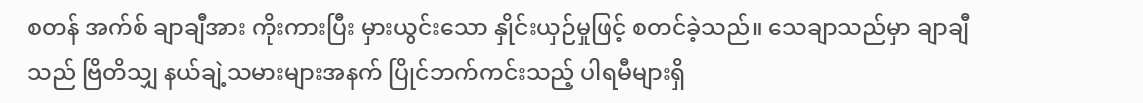စတန် အက်စ် ချာချီအား ကိုးကားပြီး မှားယွင်းသော နှိုင်းယှဉ်မှုဖြင့် စတင်ခဲ့သည်။ သေချာသည်မှာ ချာချီသည် ဗြိတိသျှ နယ်ချဲ့သမားများအနက် ပြိုင်ဘက်ကင်းသည့် ပါရမီများရှိ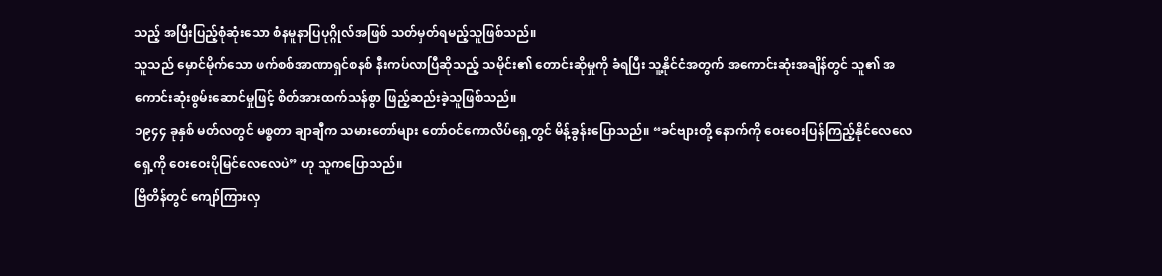သည့် အပြီးပြည့်စုံဆုံးသော စံနမူနာပြပုဂ္ဂိုလ်အဖြစ် သတ်မှတ်ရမည့်သူဖြစ်သည်။
သူသည် မှောင်မိုက်သော ဖက်စစ်အာဏာရှင်စနစ် နီးကပ်လာပြီဆိုသည့် သမိုင်း၏ တောင်းဆိုမှုကို ခံရပြီး သူ့နိုင်ငံအတွက် အကောင်းဆုံးအချိန်တွင် သူ၏ အကောင်းဆုံးစွမ်းဆောင်မှုဖြင့် စိတ်အားထက်သန်စွာ ဖြည့်ဆည်းခဲ့သူဖြစ်သည်။
၁၉၄၄ ခုနှစ် မတ်လတွင် မစ္စတာ ချာချီက သမားတော်များ တော်ဝင်ကောလိပ်ရှေ့တွင် မိန့်ခွန်းပြောသည်။ “ခင်ဗျားတို့ နောက်ကို ဝေးဝေးပြန်ကြည့်နိုင်လေလေ ရှေ့ကို ဝေးဝေးပိုမြင်လေလေပဲ” ဟု သူကပြောသည်။
ဗြိတိန်တွင် ကျော်ကြားလှ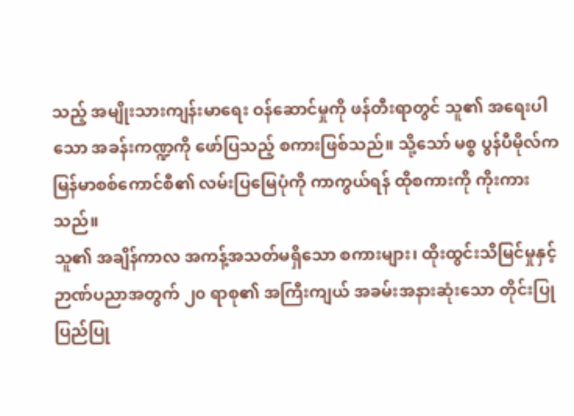သည့် အမျိုးသားကျန်းမာရေး ဝန်ဆောင်မှုကို ဖန်တီးရာတွင် သူ၏ အရေးပါသော အခန်းကဏ္ဍကို ဖော်ပြသည့် စကားဖြစ်သည်။ သို့သော် မစ္စ ပွန်ပီမိုလ်က မြန်မာစစ်ကောင်စီ၏ လမ်းပြမြေပုံကို ကာကွယ်ရန် ထိုစကားကို ကိုးကားသည်။
သူ၏ အချိန်ကာလ အကန့်အသတ်မရှိသော စကားများ၊ ထိုးထွင်းသိမြင်မှုနှင့် ဉာဏ်ပညာအတွက် ၂၀ ရာစု၏ အကြီးကျယ် အခမ်းအနားဆုံးသော တိုင်းပြုပြည်ပြု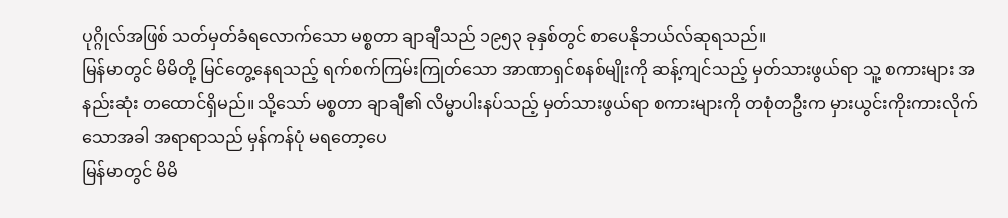ပုဂ္ဂိုလ်အဖြစ် သတ်မှတ်ခံရလောက်သော မစ္စတာ ချာချီသည် ၁၉၅၃ ခုနှစ်တွင် စာပေနိုဘယ်လ်ဆုရသည်။
မြန်မာတွင် မိမိတို့ မြင်တွေ့နေရသည့် ရက်စက်ကြမ်းကြုတ်သော အာဏာရှင်စနစ်မျိုးကို ဆန့်ကျင်သည့် မှတ်သားဖွယ်ရာ သူ့ စကားများ အနည်းဆုံး တထောင်ရှိမည်။ သို့သော် မစ္စတာ ချာချီ၏ လိမ္မာပါးနပ်သည့် မှတ်သားဖွယ်ရာ စကားများကို တစုံတဦးက မှားယွင်းကိုးကားလိုက်သောအခါ အရာရာသည် မှန်ကန်ပုံ မရတော့ပေ
မြန်မာတွင် မိမိ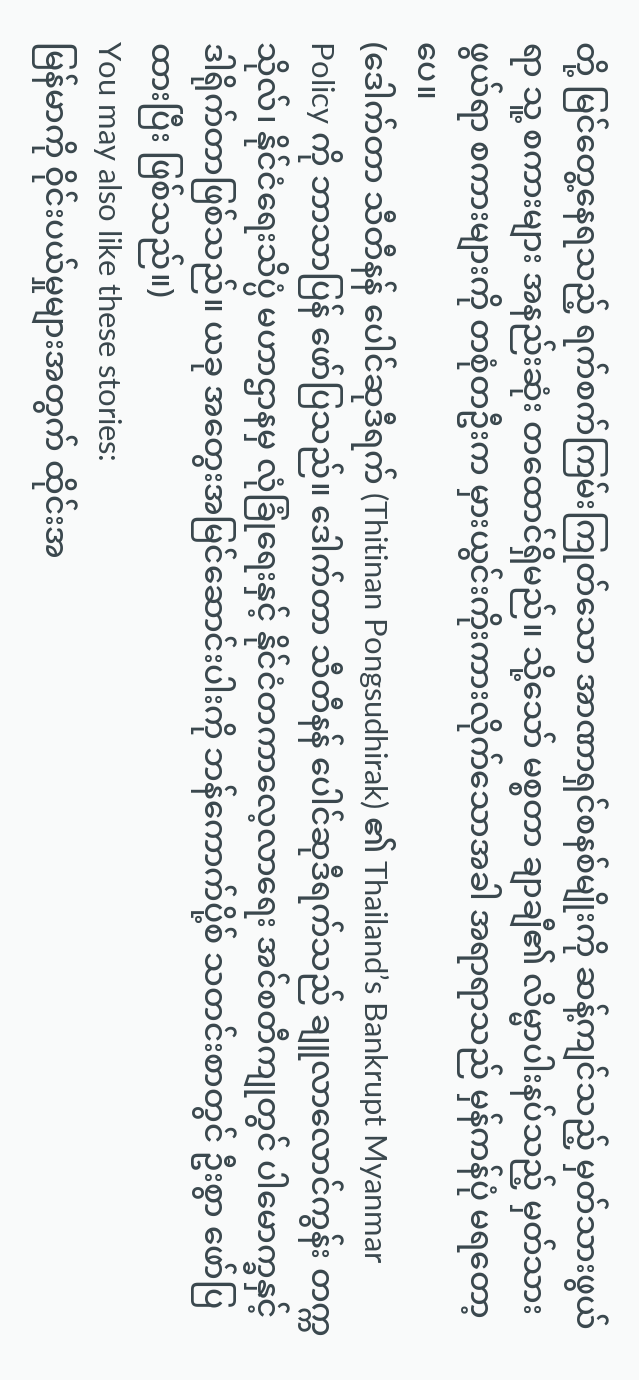တို့ မြင်တွေ့နေရသည့် ရက်စက်ကြမ်းကြုတ်သော အာဏာရှင်စနစ်မျိုးကို ဆန့်ကျင်သည့် မှတ်သားဖွယ်ရာ သူ့ စကားများ အနည်းဆုံး တထောင်ရှိမည်။ သို့သော် မစ္စတာ ချာချီ၏ လိမ္မာပါးနပ်သည့် မှတ်သားဖွယ်ရာ စကားများကို တစုံတဦးက မှားယွင်းကိုးကားလိုက်သောအခါ အရာရာသည် မှန်ကန်ပုံ မရတော့ပေ။
(ဒေါက်တာ သီတီနန် ပေါင်ဆုဒီရက် (Thitinan Pongsudhirak) ၏ Thailand’s Bankrupt Myanmar Policy ကို ဘာသာပြန် ဖော်ပြသည်။ ဒေါက်တာ သီတီနန် ပေါင်ဆုဒီရက်သည် ချူလာလောင်ကွန်း တက္ကသိုလ်၊ နိုင်ငံရေးသိပ္ပံ မဟာဌာနမှ လုံခြုံရေးနှင့် နိုင်ငံတကာလေ့လာရေး အင်စတီကျုတွင် ပါမောက္ခနှင့် ဒါရိုက်တာဖြစ်သည်။ ယခု အတွေးအမြင်ဆောင်းပါးကို ဘန်ကောက်ပို့စ် သတင်းစာတွင် ဦးစွာ ဖော်ပြထားပြီး ဖြစ်သည်။)
You may also like these stories:
မြန်မာကို ဝိုင်းပယ်မှုများအတွက် ထိုင်းအ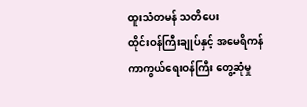ထူးသံတမန် သတိပေး
ထိုင်းဝန်ကြီးချုပ်နှင့် အမေရိကန် ကာကွယ်ရေးဝန်ကြီး တွေ့ဆုံမှု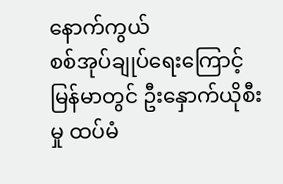နောက်ကွယ်
စစ်အုပ်ချုပ်ရေးကြောင့် မြန်မာတွင် ဦးနှောက်ယိုစီးမှု ထပ်မံ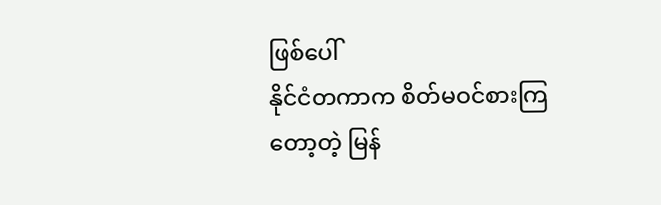ဖြစ်ပေါ်
နိုင်ငံတကာက စိတ်မဝင်စားကြတော့တဲ့ မြန်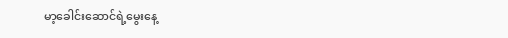မာ့ခေါင်းဆောင်ရဲ့မွေးနေ့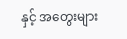နှင့် အတွေးများ